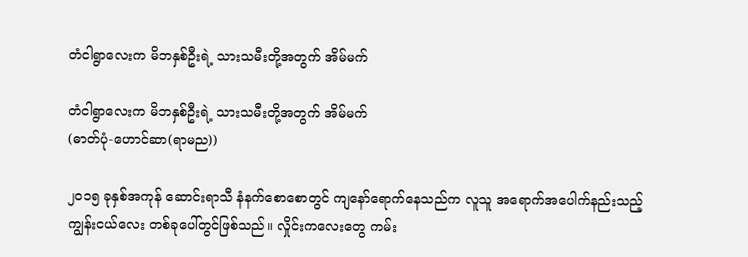တံငါရွာလေးက မိဘနှစ်ဦးရဲ့ သားသမီးတို့အတွက် အိမ်မက်

တံငါရွာလေးက မိဘနှစ်ဦးရဲ့ သားသမီးတို့အတွက် အိမ်မက်
(ဓာတ်ပုံ-ဟောင်ဆာ(ရာမည))

၂၀၁၅ ခုနှစ်အကုန် ဆောင်းရာသီ နံနက်စောစောတွင် ကျနော်ရောက်နေသည်က လူသူ အရောက်အပေါက်နည်းသည့် ကျွန်းငယ်လေး တစ်ခုပေါ်တွင်ဖြစ်သည်။ လှိုင်းကလေးတွေ ကမ်း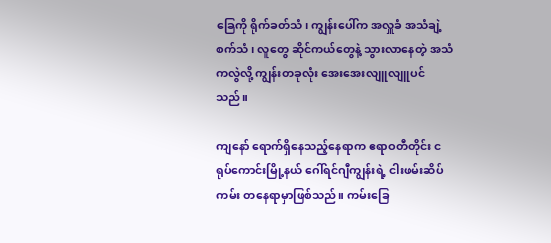ခြေကို ရိုက်ခတ်သံ၊ ကျွန်းပေါ်က အလှူခံ အသံချဲ့စက်သံ၊ လူတွေ ဆိုင်ကယ်တွေနဲ့ သွားလာနေတဲ့ အသံကလွဲလို့ ကျွန်းတခုလုံး အေးအေးလျူလျူပင်သည်။

ကျနော် ရောက်ရှိနေသည့်နေရာက ဧရာဝတီတိုင်း ငရုပ်ကောင်းမြို့နယ် ဂေါ်ရင်ဂျီကျွန်းရဲ့ ငါးဖမ်းဆိပ်ကမ်း တနေရာမှာဖြစ်သည်။ ကမ်းခြေ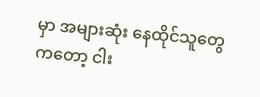မှာ အများဆုံး နေထိုင်သူတွေကတော့ ငါး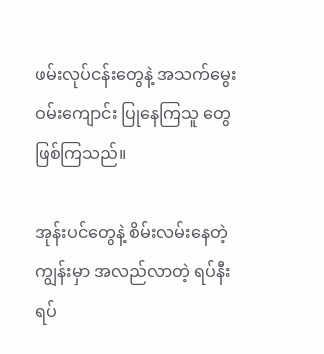ဖမ်းလုပ်ငန်းတွေနဲ့ အသက်မွေးဝမ်းကျောင်း ပြုနေကြသူ တွေဖြစ်ကြသည်။

အုန်းပင်တွေနဲ့ စိမ်းလမ်းနေတဲ့ ကျွန်းမှာ အလည်လာတဲ့ ရပ်နီး ရပ်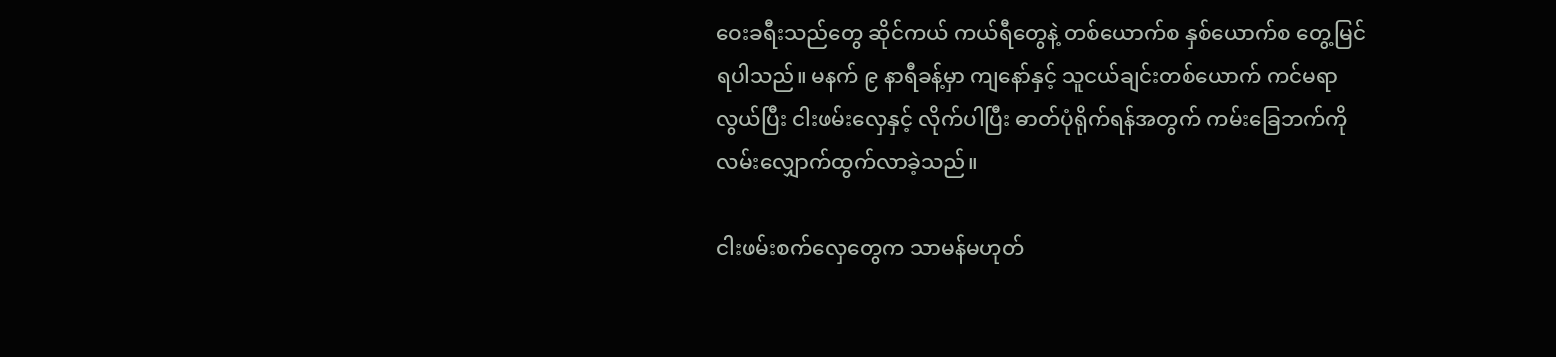ဝေးခရီးသည်တွေ ဆိုင်ကယ် ကယ်ရီတွေနဲ့ တစ်ယောက်စ နှစ်ယောက်စ တွေ့မြင်ရပါသည်။ မနက် ၉ နာရီခန့်မှာ ကျနော်နှင့် သူငယ်ချင်းတစ်ယောက် ကင်မရာလွယ်ပြီး ငါးဖမ်းလှေနှင့် လိုက်ပါပြီး ဓာတ်ပုံရိုက်ရန်အတွက် ကမ်းခြေဘက်ကို လမ်းလျှောက်ထွက်လာခဲ့သည်။

ငါးဖမ်းစက်လှေတွေက သာမန်မဟုတ်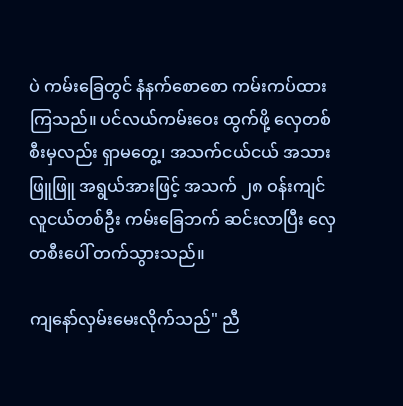ပဲ ကမ်းခြေတွင် နံနက်စောစော ကမ်းကပ်ထားကြသည်။ ပင်လယ်ကမ်းဝေး ထွက်ဖို့ လှေတစ်စီးမှလည်း ရှာမတွေ့၊ အသက်ငယ်ငယ် အသားဖြူဖြူ အရွယ်အားဖြင့် အသက် ၂၈ ဝန်းကျင်လူငယ်တစ်ဦး ကမ်းခြေဘက် ဆင်းလာပြီး လှေတစီးပေါ် တက်သွားသည်။

ကျနော်လှမ်းမေးလိုက်သည်" ညီ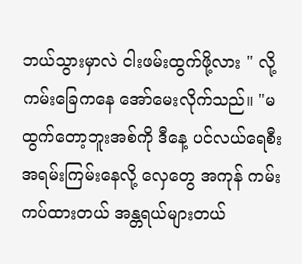ဘယ်သွားမှာလဲ ငါးဖမ်းထွက်ဖို့လား " လို့ ကမ်းခြေကနေ အော်မေးလိုက်သည်။ "မထွက်တော့ဘူးအစ်ကို ဒီနေ့ ပင်လယ်ရေစီး အရမ်းကြမ်းနေလို့ လှေတွေ အကုန် ကမ်းကပ်ထားတယ် အန္တရယ်များတယ်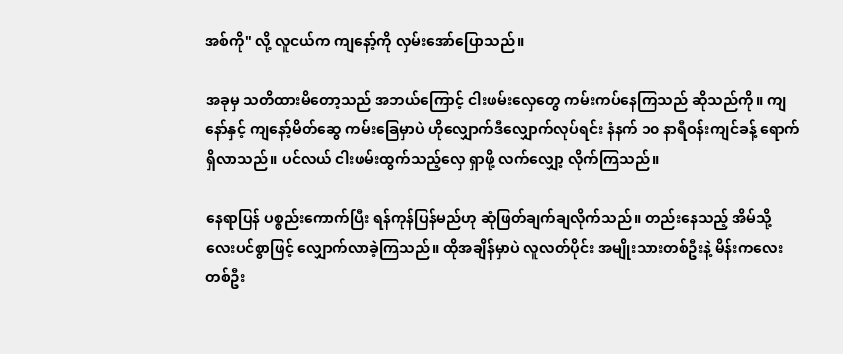အစ်ကို" လို့ လူငယ်က ကျနော့်ကို လှမ်းအော်ပြောသည်။

အခုမှ သတိထားမိတော့သည် အဘယ်ကြောင့် ငါးဖမ်းလှေတွေ ကမ်းကပ်နေကြသည် ဆိုသည်ကို။ ကျနော်နှင့် ကျနော့်မိတ်ဆွေ ကမ်းခြေမှာပဲ ဟိုလျှောက်ဒီလျှောက်လုပ်ရင်း နံနက် ၁၀ နာရီဝန်းကျင်ခန့် ရောက်ရှိလာသည်။ ပင်လယ် ငါးဖမ်းထွက်သည့်လှေ ရှာဖို့ လက်လျှော့ လိုက်ကြသည်။

နေရာပြန် ပစ္စည်းကောက်ပြီး ရန်ကုန်ပြန်မည်ဟု ဆုံဖြတ်ချက်ချလိုက်သည်။ တည်းနေသည့် အိမ်သို့ လေးပင်စွာဖြင့် လျှောက်လာခဲ့ကြသည်။ ထိုအချိန်မှာပဲ လူလတ်ပိုင်း အမျိုးသားတစ်ဦးနဲ့ မိန်းကလေးတစ်ဦး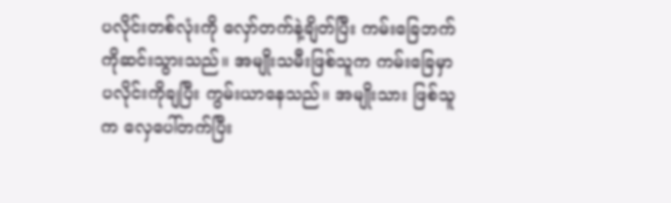ပလိုင်းတစ်လုံးကို လှော်တက်နဲ့ချိတ်ပြီး ကမ်းခြေဘက်ကိုဆင်းသွားသည်။ အမျိုးသမီးဖြစ်သူက ကမ်းခြေမှာ ပလိုင်းကိုချပြီး ကွမ်းယာနေသည်။ အမျိုးသား ဖြစ်သူက လှေပေါ်တက်ပြီး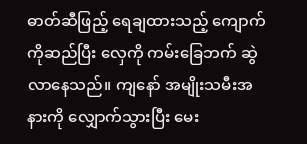ဓာတ်ဆီဖြည့် ရေချထားသည့် ကျောက်ကိုဆည်ပြီး လှေကို ကမ်းခြေဘက် ဆွဲလာနေသည်။ ကျနော် အမျိုးသမီးအနားကို လျှောက်သွားပြီး မေး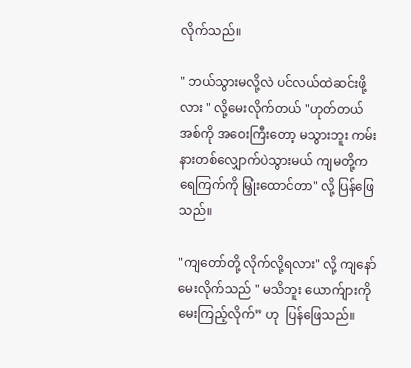လိုက်သည်။

" ဘယ်သွားမလို့လဲ ပင်လယ်ထဲဆင်းဖို့လား " လို့မေးလိုက်တယ် "ဟုတ်တယ်အစ်ကို အဝေးကြီးတော့ မသွားဘူး ကမ်းနားတစ်လျှောက်ပဲသွားမယ် ကျမတို့က ရေကြက်ကို မြှုံးထောင်တာ" လို့ ပြန်ဖြေသည်။

"ကျတော်တို့ လိုက်လို့ရလား" လို့ ကျနော်မေးလိုက်သည် " မသိဘူး ယောက်ျားကို မေးကြည့်လိုက်” ဟု  ပြန်ဖြေသည်။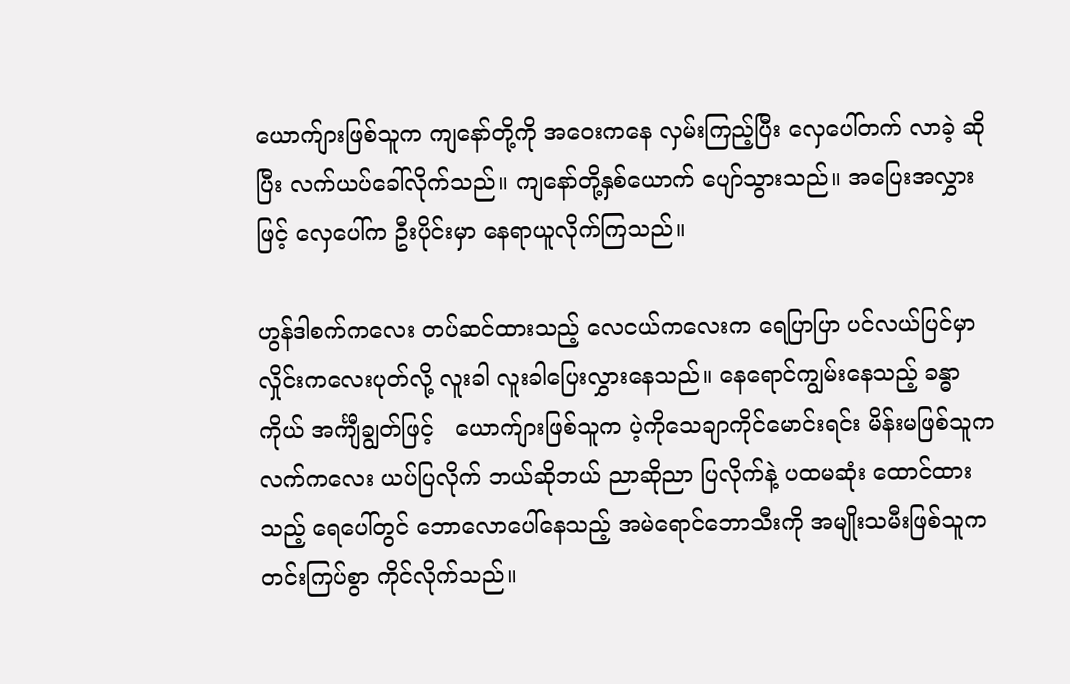ယောက်ျားဖြစ်သူက ကျနော်တို့ကို အဝေးကနေ လှမ်းကြည့်ပြီး လှေပေါ်တက် လာခဲ့ ဆိုပြီး လက်ယပ်ခေါ်လိုက်သည်။ ကျနော်တို့နှစ်ယောက် ပျော်သွားသည်။ အပြေးအလွှားဖြင့် လှေပေါ်က ဦးပိုင်းမှာ နေရာယူလိုက်ကြသည်။

ဟွန်ဒါစက်ကလေး တပ်ဆင်ထားသည့် လေငယ်ကလေးက ရေပြာပြာ ပင်လယ်ပြင်မှာ လှိုင်းကလေးပုတ်လို့ လူးခါ လူးခါပြေးလွှားနေသည်။ နေရောင်ကျွမ်းနေသည့် ခန္ဓာကိုယ် အင်္ကျီချွတ်ဖြင့်   ယောက်ျားဖြစ်သူက ပဲ့ကိုသေချာကိုင်မောင်းရင်း မိန်းမဖြစ်သူက လက်ကလေး ယပ်ပြလိုက် ဘယ်ဆိုဘယ် ညာဆိုညာ ပြလိုက်နဲ့ ပထမဆုံး ထောင်ထားသည့် ရေပေါ်တွင် ဘောလောပေါ်နေသည့် အမဲရောင်ဘောသီးကို အမျိုးသမီးဖြစ်သူက တင်းကြပ်စွာ ကိုင်လိုက်သည်။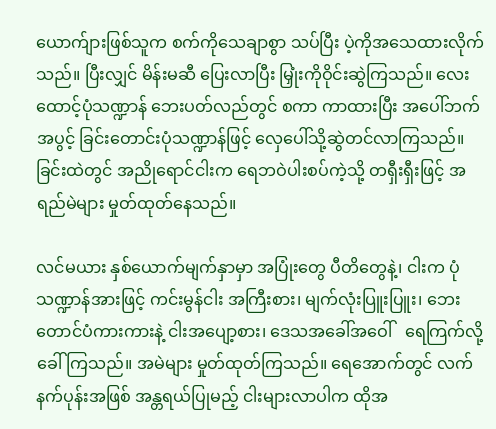ယောက်ျားဖြစ်သူက စက်ကိုသေချာစွာ သပ်ပြီး ပဲ့ကိုအသေထားလိုက်သည်။ ပြီးလျှင် မိန်းမဆီ ပြေးလာပြီး မြှုံးကိုဝိုင်းဆွဲကြသည်။ လေးထောင့်ပုံသဏ္ဍာန် ဘေးပတ်လည်တွင် စကာ ကာထားပြီး အပေါ်ဘက်အပွင့် ခြင်းတောင်းပုံသဏ္ဍာန်ဖြင့် လှေပေါ်သို့ဆွဲတင်လာကြသည်။ ခြင်းထဲတွင် အညိုရောင်ငါးက ရေဘဝဲပါးစပ်ကဲ့သို့ တရှီးရှီးဖြင့် အရည်မဲများ မှုတ်ထုတ်နေသည်။

လင်မယား နှစ်ယောက်မျက်နှာမှာ အပြုံးတွေ ပီတိတွေနဲ့၊ ငါးက ပုံသဏ္ဍာန်အားဖြင့် ကင်းမွန်ငါး အကြီးစား၊ မျက်လုံးပြူးပြူး၊ ဘေးတောင်ပံကားကားနဲ့ ငါးအပျော့စား၊ ဒေသအခေါ်အဝေါ်   ရေကြက်လို့ ခေါ်ကြသည်။ အမဲများ မှုတ်ထုတ်ကြသည်။ ရေအောက်တွင် လက်နက်ပုန်းအဖြစ် အန္တရယ်ပြုမည့် ငါးများလာပါက ထိုအ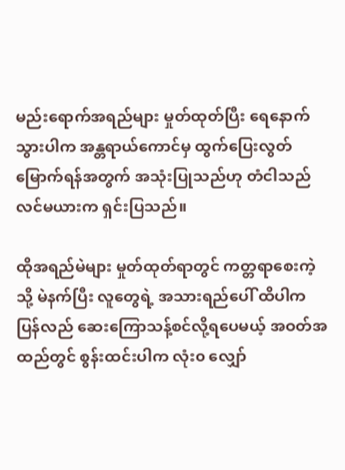မည်းရောက်အရည်များ မှုတ်ထုတ်ပြီး ရေနောက်သွားပါက အန္တရာယ်ကောင်မှ ထွက်ပြေးလွတ်မြောက်ရန်အတွက် အသုံးပြုသည်ဟု တံငါသည်လင်မယားက ရှင်းပြသည်။

ထိုအရည်မဲများ မှုတ်ထုတ်ရာတွင် ကတ္တရာစေးကဲ့သို့ မဲနက်ပြီး လူတွေရဲ့ အသားရည်ပေါ် ထိပါက ပြန်လည် ဆေးကြောသန့်စင်လို့ရပေမယ့် အဝတ်အထည်တွင် စွန်းထင်းပါက လုံး၀ လျှော်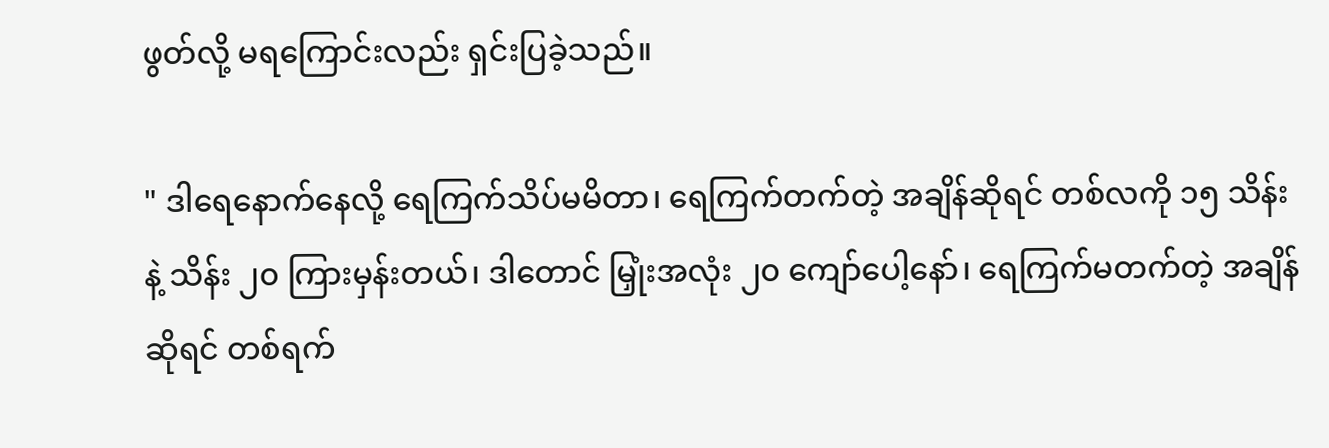ဖွတ်လို့ မရကြောင်းလည်း ရှင်းပြခဲ့သည်။

" ဒါရေနောက်နေလို့ ရေကြက်သိပ်မမိတာ၊ ရေကြက်တက်တဲ့ အချိန်ဆိုရင် တစ်လကို ၁၅ သိန်းနဲ့ သိန်း ၂၀ ကြားမှန်းတယ်၊ ဒါတောင် မြှုံးအလုံး ၂၀ ကျော်ပေါ့နော်၊ ရေကြက်မတက်တဲ့ အချိန်ဆိုရင် တစ်ရက်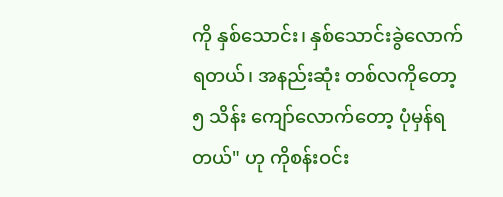ကို နှစ်သောင်း၊ နှစ်သောင်းခွဲလောက် ရတယ်၊ အနည်းဆုံး တစ်လကိုတော့ ၅ သိန်း ကျော်လောက်တော့ ပုံမှန်ရတယ်" ဟု ကိုစန်းဝင်း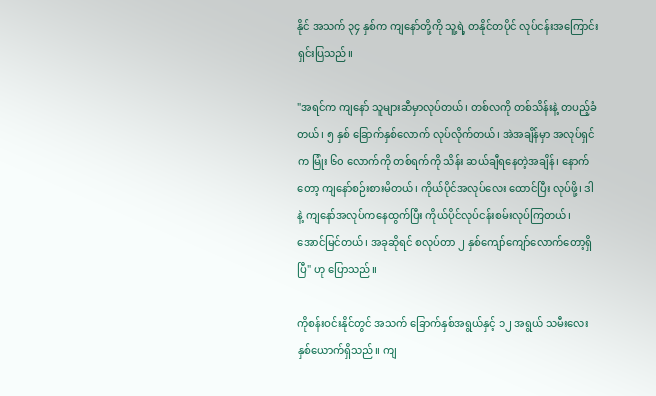နိုင် အသက် ၃၄ နှစ်က ကျနော်တို့ကို သူ့ရဲ့ တနိုင်တပိုင် လုပ်ငန်းအကြောင်း ရှင်းပြသည်။

"အရင်က ကျနော် သူများဆီမှာလုပ်တယ်၊ တစ်လကို တစ်သိန်းနဲ့ တပည့်ခံတယ်၊ ၅ နှစ် ခြောက်နှစ်လောက် လုပ်လိုက်တယ်၊ အဲအချိန်မှာ အလုပ်ရှင်က မြုံး ၆၀ လောက်ကို တစ်ရက်ကို သိန်း ဆယ်ချီရနေတဲ့အချိန်၊ နောက်တော့ ကျနော်စဉ်းစားမိတယ်၊ ကိုယ်ပိုင်အလုပ်လေး ထောင်ပြီး လုပ်ဖို့၊ ဒါနဲ့ ကျနော်အလုပ်ကနေထွက်ပြီး ကိုယ်ပိုင်လုပ်ငန်းစမ်းလုပ်ကြတယ်၊ အောင်မြင်တယ်၊ အခုဆိုရင် စလုပ်တာ ၂ နှစ်ကျော်ကျော်လောက်တော့ရှိပြီ" ဟု ပြောသည်။

ကိုစန်းဝင်းနိုင်တွင် အသက် ခြောက်နှစ်အရွယ်နှင့် ၁၂ အရွယ် သမီးလေး နှစ်ယောက်ရှိသည်။ ကျ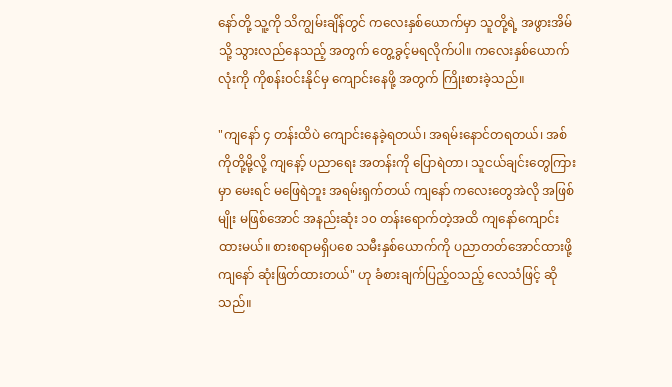နော်တို့ သူ့ကို သိကျွမ်းချိန်တွင် ကလေးနှစ်ယောက်မှာ သူတို့ရဲ့ အဖွားအိမ်သို့ သွားလည်နေသည့် အတွက် တွေ့ခွင့်မရလိုက်ပါ။ ကလေးနှစ်ယောက်လုံးကို ကိုစန်းဝင်းနိုင်မှ ကျောင်းနေဖို့ အတွက် ကြိုးစားခဲ့သည်။

"ကျနော် ၄ တန်းထိပဲ ကျောင်းနေခဲ့ရတယ်၊ အရမ်းနောင်တရတယ်၊ အစ်ကိုတို့မို့လို့ ကျနော့် ပညာရေး အတန်းကို ပြောရဲတာ၊ သူငယ်ချင်းတွေကြားမှာ မေးရင် မဖြေရဲဘူး အရမ်းရှက်တယ် ကျနော် ကလေးတွေအဲလို အဖြစ်မျိုး မဖြစ်အောင် အနည်းဆုံး ၁၀ တန်းရောက်တဲ့အထိ ကျနော်ကျောင်းထားမယ်။ စားစရာမရှိပစေ သမီးနှစ်ယောက်ကို ပညာတတ်အောင်ထားဖို့ ကျနော် ဆုံးဖြတ်ထားတယ်" ဟု ခံစားချက်ပြည့်ဝသည့် လေသံဖြင့် ဆိုသည်။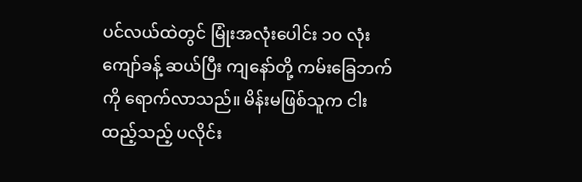ပင်လယ်ထဲတွင် မြုံးအလုံးပေါင်း ၁၀ လုံးကျော်ခန့် ဆယ်ပြီး ကျနော်တို့ ကမ်းခြေဘက်ကို ရောက်လာသည်။ မိန်းမဖြစ်သူက ငါးထည့်သည့် ပလိုင်း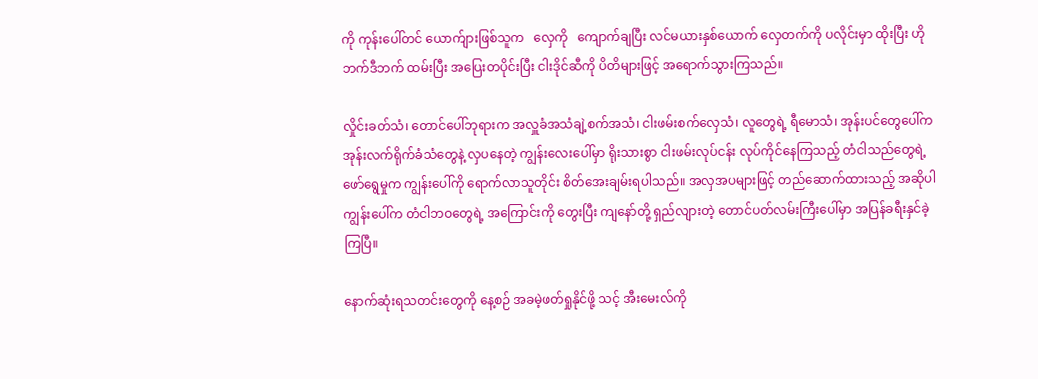ကို ကုန်းပေါ်တင် ယောက်ျားဖြစ်သူက   လှေကို   ကျောက်ချပြီး လင်မယားနှစ်ယောက် လှေတက်ကို ပလိုင်းမှာ ထိုးပြီး ဟိုဘက်ဒီဘက် ထမ်းပြီး အပြေးတပိုင်းပြီး ငါးဒိုင်ဆီကို ပိတိများဖြင့် အရောက်သွားကြသည်။

လှိုင်းခတ်သံ၊ တောင်ပေါ်ဘုရားက အလှူခံအသံချဲ့စက်အသံ၊ ငါးဖမ်းစက်လှေသံ၊ လူတွေရဲ့ ရီမောသံ၊ အုန်းပင်တွေပေါ်က အုန်းလက်ရိုက်ခံသံတွေနဲ့ လှပနေတဲ့ ကျွန်းလေးပေါ်မှာ ရိုးသားစွာ ငါးဖမ်းလုပ်ငန်း လုပ်ကိုင်နေကြသည့် တံငါသည်တွေရဲ့ ဖော်ရွေမှုက ကျွန်းပေါ်ကို ရောက်လာသူတိုင်း စိတ်အေးချမ်းရပါသည်။ အလှအပများဖြင့် တည်ဆောက်ထားသည့် အဆိုပါကျွန်းပေါ်က တံငါဘဝတွေရဲ့ အကြောင်းကို တွေးပြီး ကျနော်တို့ ရှည်လျားတဲ့ တောင်ပတ်လမ်းကြီးပေါ်မှာ အပြန်ခရီးနှင်ခဲ့ကြပြီ။

နောက်ဆုံးရသတင်းတွေကို နေ့စဉ် အခမဲ့ဖတ်ရှုနိုင်ဖို့ သင့် အီးမေးလ်ကို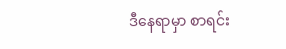ဒီနေရာမှာ စာရင်း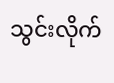သွင်းလိုက်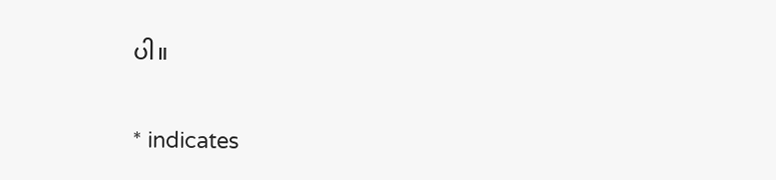ပါ။

* indicates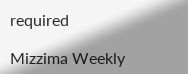required

Mizzima Weekly